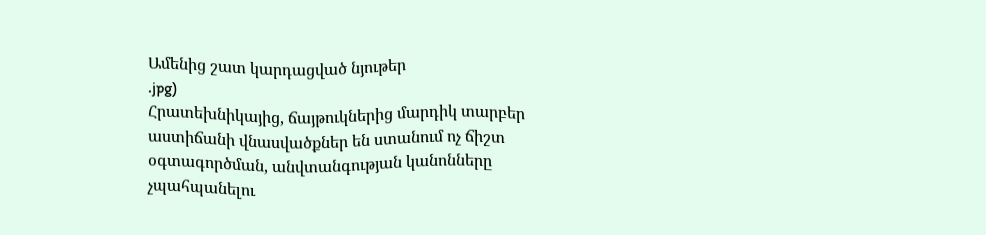Ամենից շատ կարդացված նյութեր
.jpg)
Հրատեխնիկայից, ճայթուկներից մարդիկ տարբեր աստիճանի վնասվածքներ են ստանում ոչ ճիշտ օգտագործման, անվտանգության կանոնները չպահպանելու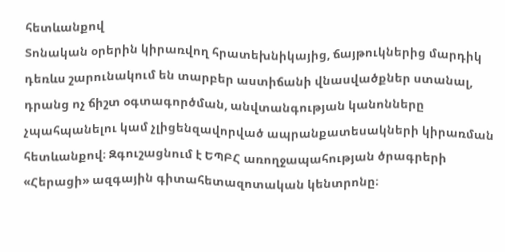հետևանքով
Տոնական օրերին կիրառվող հրատեխնիկայից, ճայթուկներից մարդիկ դեռևս շարունակում են տարբեր աստիճանի վնասվածքներ ստանալ, դրանց ոչ ճիշտ օգտագործման, անվտանգության կանոնները չպահպանելու կամ չլիցենզավորված ապրանքատեսակների կիրառման հետևանքով։ Զգուշացնում է ԵՊԲՀ առողջապահության ծրագրերի «Հերացի» ազգային գիտահետազոտական կենտրոնը։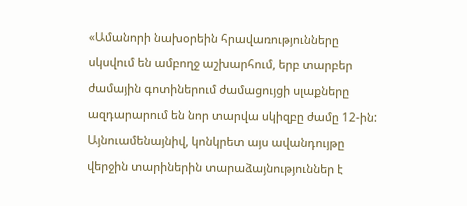«Ամանորի նախօրեին հրավառությունները սկսվում են ամբողջ աշխարհում, երբ տարբեր ժամային գոտիներում ժամացույցի սլաքները ազդարարում են նոր տարվա սկիզբը ժամը 12-ին: Այնուամենայնիվ, կոնկրետ այս ավանդույթը վերջին տարիներին տարաձայնություններ է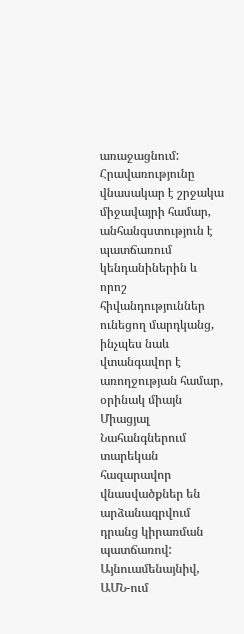առաջացնում:
Հրավառությունը վնասակար է շրջակա միջավայրի համար, անհանգստություն է պատճառում կենդանիներին և որոշ հիվանդություններ ունեցող մարդկանց, ինչպես նաև վտանգավոր է առողջության համար, օրինակ միայն Միացյալ Նահանգներում տարեկան հազարավոր վնասվածքներ են արձանագրվում դրանց կիրառման պատճառով: Այնուամենայնիվ,
ԱՄՆ-ում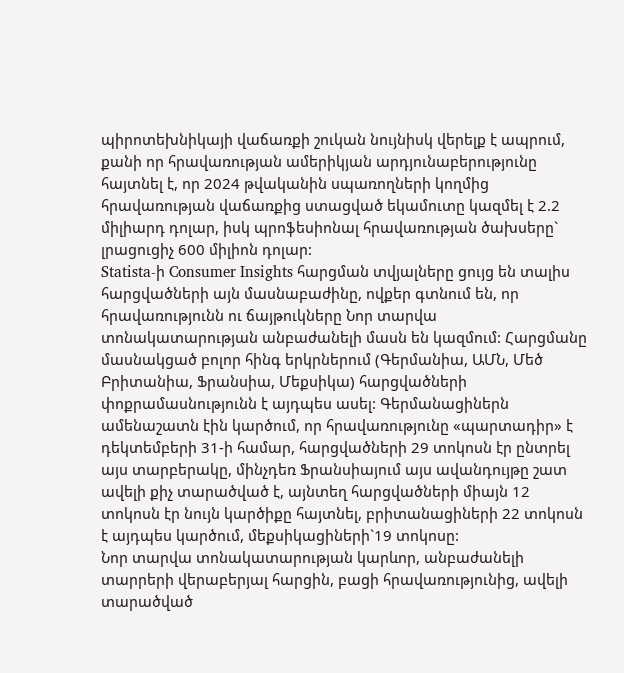պիրոտեխնիկայի վաճառքի շուկան նույնիսկ վերելք է ապրում, քանի որ հրավառության ամերիկյան արդյունաբերությունը հայտնել է, որ 2024 թվականին սպառողների կողմից հրավառության վաճառքից ստացված եկամուտը կազմել է 2.2 միլիարդ դոլար, իսկ պրոֆեսիոնալ հրավառության ծախսերը` լրացուցիչ 600 միլիոն դոլար:
Statista-ի Consumer Insights հարցման տվյալները ցույց են տալիս հարցվածների այն մասնաբաժինը, ովքեր գտնում են, որ հրավառությունն ու ճայթուկները Նոր տարվա տոնակատարության անբաժանելի մասն են կազմում: Հարցմանը մասնակցած բոլոր հինգ երկրներում (Գերմանիա, ԱՄՆ, Մեծ Բրիտանիա, Ֆրանսիա, Մեքսիկա) հարցվածների փոքրամասնությունն է այդպես ասել: Գերմանացիներն ամենաշատն էին կարծում, որ հրավառությունը «պարտադիր» է դեկտեմբերի 31-ի համար, հարցվածների 29 տոկոսն էր ընտրել այս տարբերակը, մինչդեռ Ֆրանսիայում այս ավանդույթը շատ ավելի քիչ տարածված է, այնտեղ հարցվածների միայն 12 տոկոսն էր նույն կարծիքը հայտնել, բրիտանացիների 22 տոկոսն է այդպես կարծում, մեքսիկացիների`19 տոկոսը:
Նոր տարվա տոնակատարության կարևոր, անբաժանելի տարրերի վերաբերյալ հարցին, բացի հրավառությունից, ավելի տարածված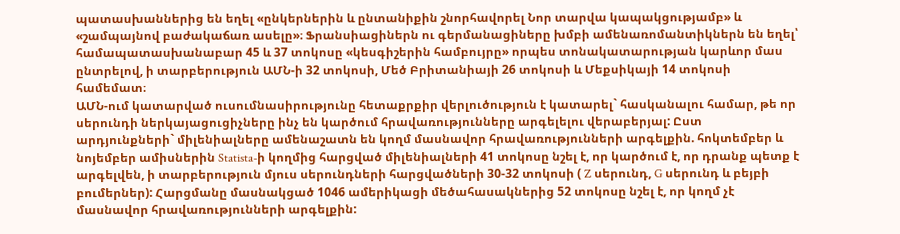պատասխաններից են եղել «ընկերներին և ընտանիքին շնորհավորել Նոր տարվա կապակցությամբ» և «շամպայնով բաժակաճառ ասելը»։ Ֆրանսիացիներն ու գերմանացիները խմբի ամենառոմանտիկներն են եղել՝ համապատասխանաբար 45 և 37 տոկոսը «կեսգիշերին համբույրը» որպես տոնակատարության կարևոր մաս ընտրելով, ի տարբերություն ԱՄՆ-ի 32 տոկոսի, Մեծ Բրիտանիայի 26 տոկոսի և Մեքսիկայի 14 տոկոսի համեմատ։
ԱՄՆ-ում կատարված ուսումնասիրությունը հետաքրքիր վերլուծություն է կատարել` հասկանալու համար, թե որ սերունդի ներկայացուցիչները ինչ են կարծում հրավառությունները արգելելու վերաբերյալ: Ըստ արդյունքների` միլենիալները ամենաշատն են կողմ մասնավոր հրավառությունների արգելքին. հոկտեմբեր և նոյեմբեր ամիսներին Statista-ի կողմից հարցված միլենիալների 41 տոկոսը նշել է, որ կարծում է, որ դրանք պետք է արգելվեն, ի տարբերություն մյուս սերունդների հարցվածների 30-32 տոկոսի ( Z սերունդ, G սերունդ և բեյբի բումերներ): Հարցմանը մասնակցած 1046 ամերիկացի մեծահասակներից 52 տոկոսը նշել է, որ կողմ չէ մասնավոր հրավառությունների արգելքին: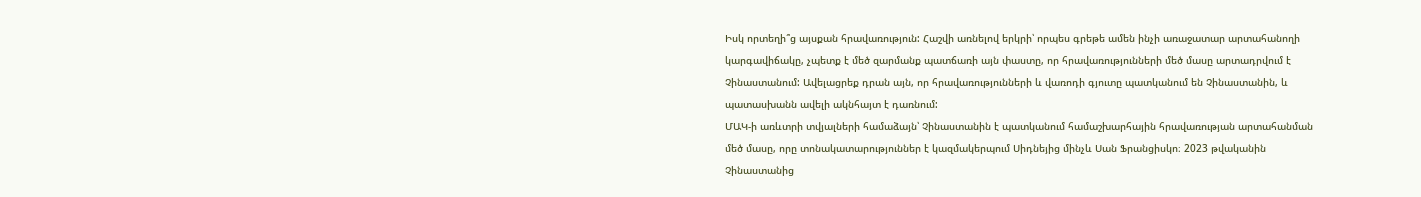Իսկ որտեղի՞ց այսքան հրավառություն: Հաշվի առնելով երկրի՝ որպես գրեթե ամեն ինչի առաջատար արտահանողի կարգավիճակը, չպետք է մեծ զարմանք պատճառի այն փաստը, որ հրավառությունների մեծ մասը արտադրվում է Չինաստանում: Ավելացրեք դրան այն, որ հրավառությունների և վառոդի գյուտը պատկանում են Չինաստանին, և պատասխանն ավելի ակնհայտ է դառնում:
ՄԱԿ-ի առևտրի տվյալների համաձայն՝ Չինաստանին է պատկանում համաշխարհային հրավառության արտահանման մեծ մասը, որը տոնակատարություններ է կազմակերպում Սիդնեյից մինչև Սան Ֆրանցիսկո։ 2023 թվականին Չինաստանից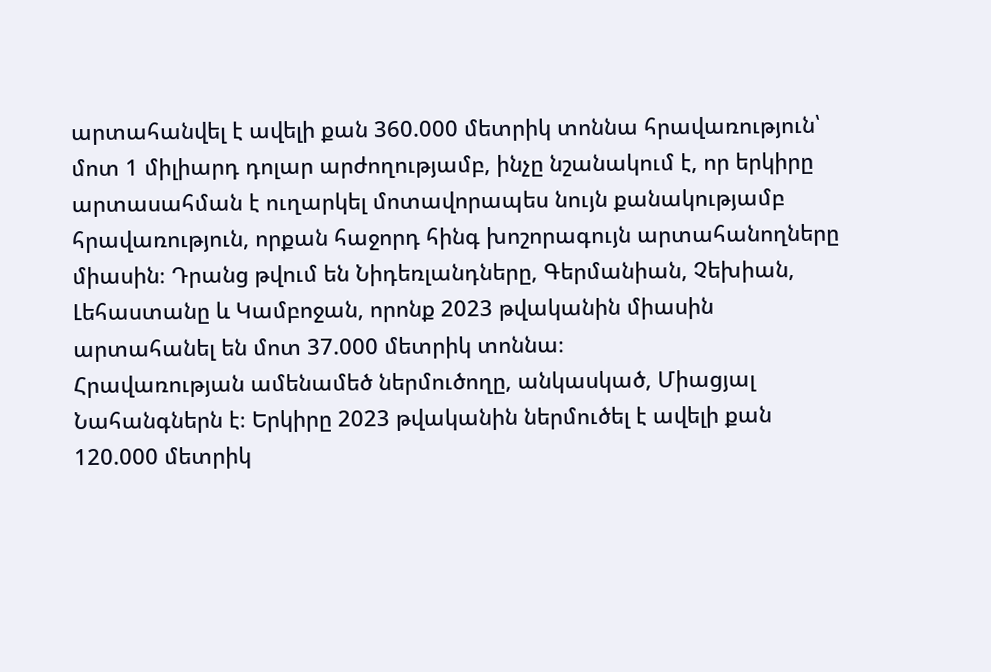արտահանվել է ավելի քան 360.000 մետրիկ տոննա հրավառություն՝ մոտ 1 միլիարդ դոլար արժողությամբ, ինչը նշանակում է, որ երկիրը արտասահման է ուղարկել մոտավորապես նույն քանակությամբ հրավառություն, որքան հաջորդ հինգ խոշորագույն արտահանողները միասին։ Դրանց թվում են Նիդեռլանդները, Գերմանիան, Չեխիան, Լեհաստանը և Կամբոջան, որոնք 2023 թվականին միասին արտահանել են մոտ 37.000 մետրիկ տոննա։
Հրավառության ամենամեծ ներմուծողը, անկասկած, Միացյալ Նահանգներն է։ Երկիրը 2023 թվականին ներմուծել է ավելի քան 120.000 մետրիկ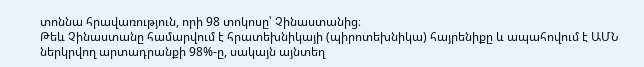տոննա հրավառություն, որի 98 տոկոսը՝ Չինաստանից։
Թեև Չինաստանը համարվում է հրատեխնիկայի (պիրոտեխնիկա) հայրենիքը և ապահովում է ԱՄՆ ներկրվող արտադրանքի 98%-ը, սակայն այնտեղ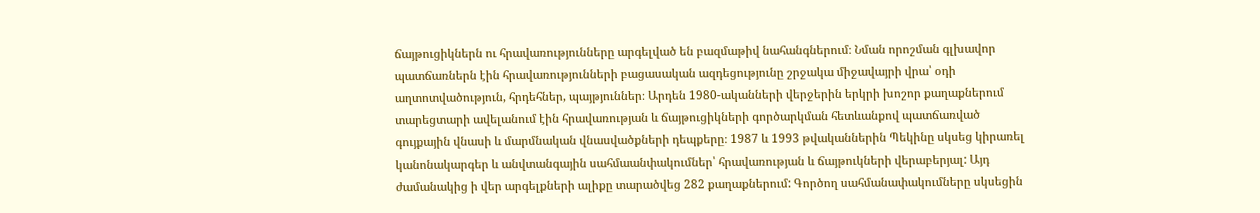ճայթուցիկներն ու հրավառությունները արգելված են բազմաթիվ նահանգներում։ Նման որոշման գլխավոր պատճառներն էին հրավառությունների բացասական ազդեցությունը շրջակա միջավայրի վրա՝ օդի աղտոտվածություն, հրդեհներ, պայթյուններ։ Արդեն 1980-ականների վերջերին երկրի խոշոր քաղաքներում տարեցտարի ավելանում էին հրավառության և ճայթուցիկների գործարկման հետևանքով պատճառված գույքային վնասի և մարմնական վնասվածքների դեպքերը։ 1987 և 1993 թվականներին Պեկինը սկսեց կիրառել կանոնակարգեր և անվտանգային սահմաանփակումներ՝ հրավառության և ճայթուկների վերաբերյալ: Այդ ժամանակից ի վեր արգելքների ալիքը տարածվեց 282 քաղաքներում: Գործող սահմանափակումները սկսեցին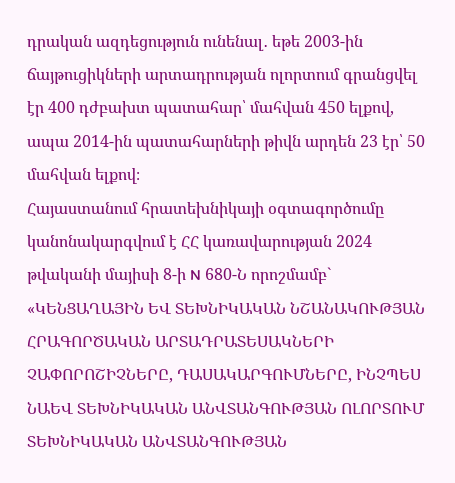դրական ազդեցություն ունենալ․ եթե 2003-ին ճայթուցիկների արտադրության ոլորտում գրանցվել էր 400 դժբախտ պատահար՝ մահվան 450 ելքով, ապա 2014-ին պատահարների թիվն արդեն 23 էր՝ 50 մահվան ելքով։
Հայաստանում հրատեխնիկայի օգտագործումը կանոնակարգվում է ՀՀ կառավարության 2024 թվականի մայիսի 8-ի N 680-Ն որոշմամբ` «ԿԵՆՑԱՂԱՅԻՆ ԵՎ ՏԵԽՆԻԿԱԿԱՆ ՆՇԱՆԱԿՈՒԹՅԱՆ ՀՐԱԳՈՐԾԱԿԱՆ ԱՐՏԱԴՐԱՏԵՍԱԿՆԵՐԻ ՉԱՓՈՐՈՇԻՉՆԵՐԸ, ԴԱՍԱԿԱՐԳՈՒՄՆԵՐԸ, ԻՆՉՊԵՍ ՆԱԵՎ ՏԵԽՆԻԿԱԿԱՆ ԱՆՎՏԱՆԳՈՒԹՅԱՆ ՈԼՈՐՏՈՒՄ ՏԵԽՆԻԿԱԿԱՆ ԱՆՎՏԱՆԳՈՒԹՅԱՆ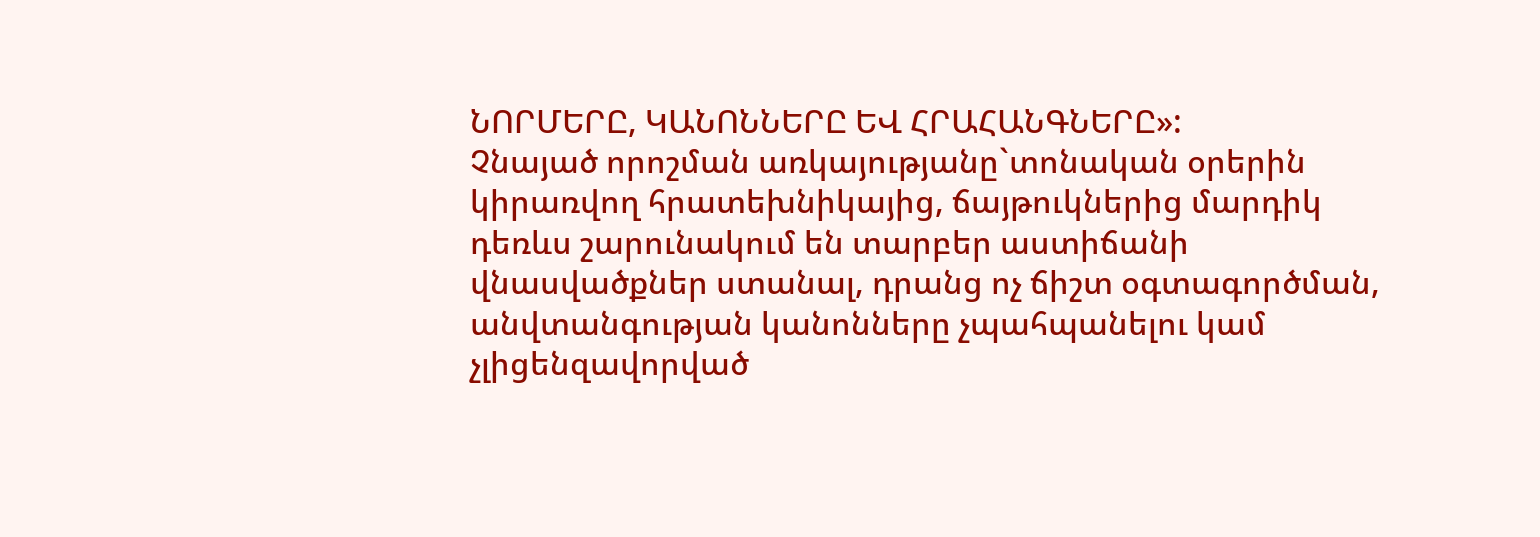ՆՈՐՄԵՐԸ, ԿԱՆՈՆՆԵՐԸ ԵՎ ՀՐԱՀԱՆԳՆԵՐԸ»:
Չնայած որոշման առկայությանը`տոնական օրերին կիրառվող հրատեխնիկայից, ճայթուկներից մարդիկ դեռևս շարունակում են տարբեր աստիճանի վնասվածքներ ստանալ, դրանց ոչ ճիշտ օգտագործման, անվտանգության կանոնները չպահպանելու կամ չլիցենզավորված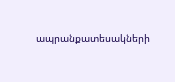ապրանքատեսակների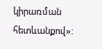կիրառման հետևանքով»: